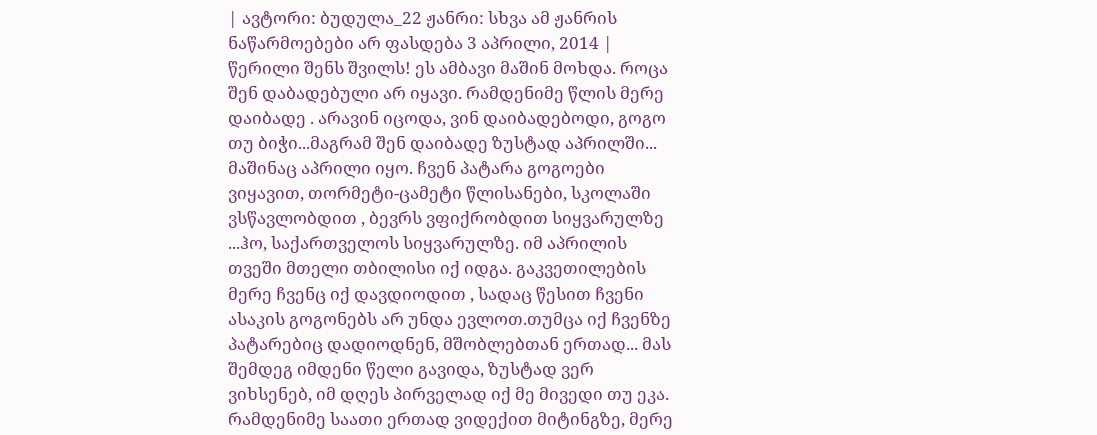| ავტორი: ბუდულა_22 ჟანრი: სხვა ამ ჟანრის ნაწარმოებები არ ფასდება 3 აპრილი, 2014 |
წერილი შენს შვილს! ეს ამბავი მაშინ მოხდა. როცა შენ დაბადებული არ იყავი. რამდენიმე წლის მერე დაიბადე . არავინ იცოდა, ვინ დაიბადებოდი, გოგო თუ ბიჭი...მაგრამ შენ დაიბადე ზუსტად აპრილში...
მაშინაც აპრილი იყო. ჩვენ პატარა გოგოები ვიყავით, თორმეტი-ცამეტი წლისანები, სკოლაში ვსწავლობდით , ბევრს ვფიქრობდით სიყვარულზე ...ჰო, საქართველოს სიყვარულზე. იმ აპრილის თვეში მთელი თბილისი იქ იდგა. გაკვეთილების მერე ჩვენც იქ დავდიოდით , სადაც წესით ჩვენი ასაკის გოგონებს არ უნდა ევლოთ.თუმცა იქ ჩვენზე პატარებიც დადიოდნენ, მშობლებთან ერთად... მას შემდეგ იმდენი წელი გავიდა, ზუსტად ვერ ვიხსენებ, იმ დღეს პირველად იქ მე მივედი თუ ეკა. რამდენიმე საათი ერთად ვიდექით მიტინგზე, მერე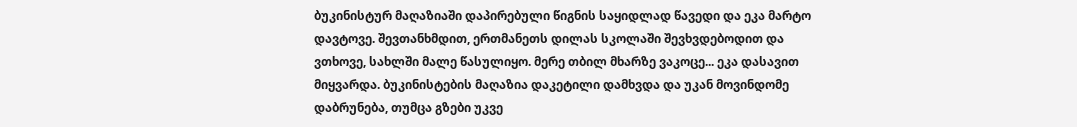ბუკინისტურ მაღაზიაში დაპირებული წიგნის საყიდლად წავედი და ეკა მარტო დავტოვე. შევთანხმდით, ერთმანეთს დილას სკოლაში შევხვდებოდით და ვთხოვე, სახლში მალე წასულიყო. მერე თბილ მხარზე ვაკოცე... ეკა დასავით მიყვარდა. ბუკინისტების მაღაზია დაკეტილი დამხვდა და უკან მოვინდომე დაბრუნება, თუმცა გზები უკვე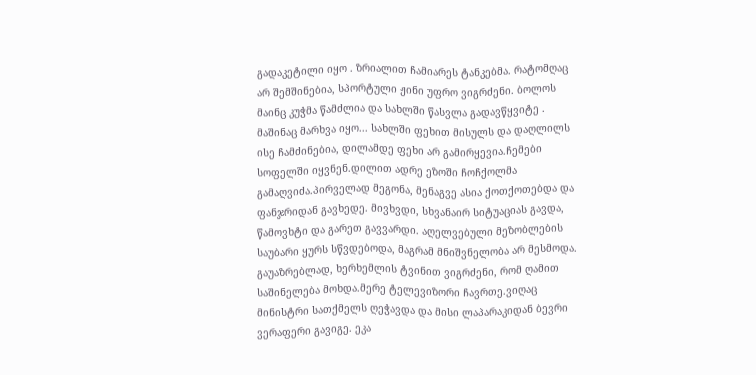გადაკეტილი იყო . ზრიალით ჩამიარეს ტანკებმა. რატომღაც არ შემშინებია, სპორტული ჟინი უფრო ვიგრძენი. ბოლოს მაინც კუჭმა წამძლია და სახლში წასვლა გადავწყვიტე . მაშინაც მარხვა იყო... სახლში ფეხით მისულს და დაღლილს ისე ჩამძინებია, დილამდე ფეხი არ გამირყევია.ჩემები სოფელში იყვნენ.დილით ადრე ეზოში ჩოჩქოლმა გამაღვიძა.პირველად მეგონა, მენაგვე ასია ქოთქოთებდა და ფანჯრიდან გავხედე. მივხვდი, სხვანაირ სიტუაციას გავდა, წამოვხტი და გარეთ გავვარდი. აღელვებული მეზობლების საუბარი ყურს სწვდებოდა, მაგრამ მნიშვნელობა არ მესმოდა. გაუაზრებლად, ხერხემლის ტვინით ვიგრძენი, რომ ღამით საშინელება მოხდა.მერე ტელევიზორი ჩავრთე.ვიღაც მინისტრი სათქმელს ღეჭავდა და მისი ლაპარაკიდან ბევრი ვერაფერი გავიგე. ეკა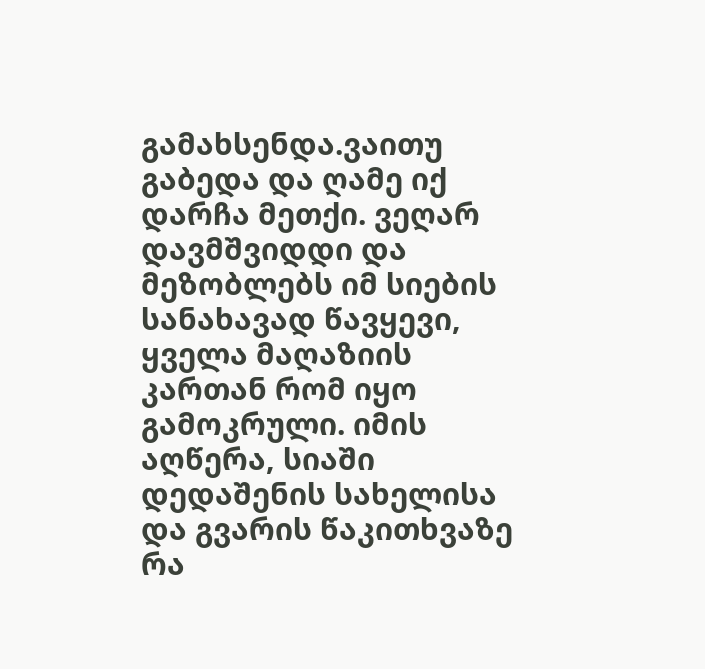გამახსენდა.ვაითუ გაბედა და ღამე იქ დარჩა მეთქი. ვეღარ დავმშვიდდი და მეზობლებს იმ სიების სანახავად წავყევი, ყველა მაღაზიის კართან რომ იყო გამოკრული. იმის აღწერა, სიაში დედაშენის სახელისა და გვარის წაკითხვაზე რა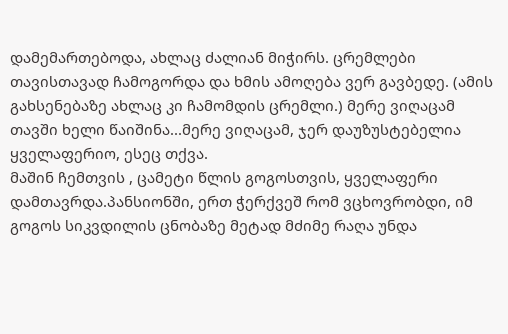დამემართებოდა, ახლაც ძალიან მიჭირს. ცრემლები თავისთავად ჩამოგორდა და ხმის ამოღება ვერ გავბედე. (ამის გახსენებაზე ახლაც კი ჩამომდის ცრემლი.) მერე ვიღაცამ თავში ხელი წაიშინა...მერე ვიღაცამ, ჯერ დაუზუსტებელია ყველაფერიო, ესეც თქვა.
მაშინ ჩემთვის , ცამეტი წლის გოგოსთვის, ყველაფერი დამთავრდა.პანსიონში, ერთ ჭერქვეშ რომ ვცხოვრობდი, იმ გოგოს სიკვდილის ცნობაზე მეტად მძიმე რაღა უნდა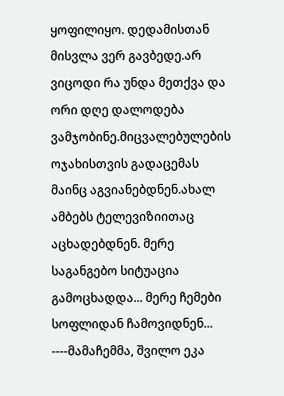ყოფილიყო. დედამისთან მისვლა ვერ გავბედე.არ ვიცოდი რა უნდა მეთქვა და ორი დღე დალოდება ვამჯობინე.მიცვალებულების ოჯახისთვის გადაცემას მაინც აგვიანებდნენ.ახალ ამბებს ტელევიზიითაც აცხადებდნენ. მერე საგანგებო სიტუაცია გამოცხადდა... მერე ჩემები სოფლიდან ჩამოვიდნენ... ----მამაჩემმა, შვილო ეკა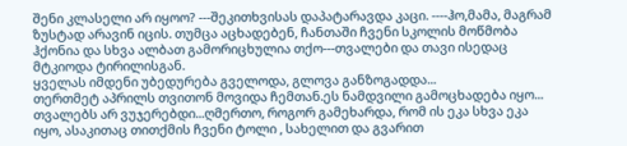შენი კლასელი არ იყოო? ---შეკითხვისას დაპატარავდა კაცი. ----ჰო,მამა, მაგრამ ზუსტად არავინ იცის. თუმცა აცხადებენ, ჩანთაში ჩვენი სკოლის მოწმობა ჰქონია და სხვა ალბათ გამორიცხულია თქო---თვალები და თავი ისედაც მტკიოდა ტირილისგან.
ყველას იმდენი უბედურება გველოდა, გლოვა განზოგადდა...
თერთმეტ აპრილს თვითონ მოვიდა ჩემთან.ეს ნამდვილი გამოცხადება იყო... თვალებს არ ვუჯერებდი...ღმერთო, როგორ გამეხარდა, რომ ის ეკა სხვა ეკა იყო, ასაკითაც თითქმის ჩვენი ტოლი , სახელით და გვარით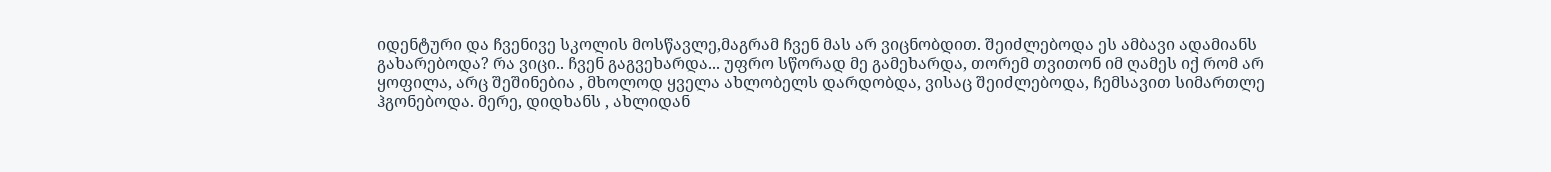იდენტური და ჩვენივე სკოლის მოსწავლე,მაგრამ ჩვენ მას არ ვიცნობდით. შეიძლებოდა ეს ამბავი ადამიანს გახარებოდა? რა ვიცი.. ჩვენ გაგვეხარდა... უფრო სწორად მე გამეხარდა, თორემ თვითონ იმ ღამეს იქ რომ არ ყოფილა, არც შეშინებია , მხოლოდ ყველა ახლობელს დარდობდა, ვისაც შეიძლებოდა, ჩემსავით სიმართლე ჰგონებოდა. მერე, დიდხანს , ახლიდან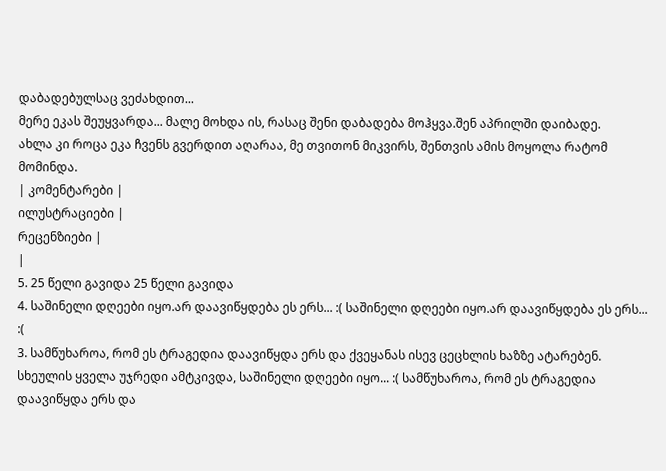დაბადებულსაც ვეძახდით...
მერე ეკას შეუყვარდა... მალე მოხდა ის, რასაც შენი დაბადება მოჰყვა.შენ აპრილში დაიბადე.
ახლა კი როცა ეკა ჩვენს გვერდით აღარაა, მე თვითონ მიკვირს, შენთვის ამის მოყოლა რატომ მომინდა.
| კომენტარები |
ილუსტრაციები |
რეცენზიები |
|
5. 25 წელი გავიდა 25 წელი გავიდა
4. საშინელი დღეები იყო.არ დაავიწყდება ეს ერს... :( საშინელი დღეები იყო.არ დაავიწყდება ეს ერს... :(
3. სამწუხაროა, რომ ეს ტრაგედია დაავიწყდა ერს და ქვეყანას ისევ ცეცხლის ხაზზე ატარებენ.
სხეულის ყველა უჯრედი ამტკივდა, საშინელი დღეები იყო... :( სამწუხაროა, რომ ეს ტრაგედია დაავიწყდა ერს და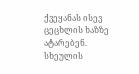ქვეყანას ისევ ცეცხლის ხაზზე ატარებენ.
სხეულის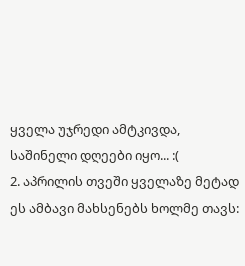ყველა უჯრედი ამტკივდა, საშინელი დღეები იყო... :(
2. აპრილის თვეში ყველაზე მეტად ეს ამბავი მახსენებს ხოლმე თავს: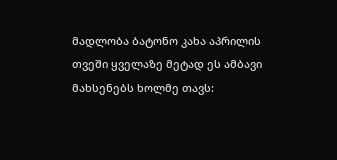მადლობა ბატონო კახა აპრილის თვეში ყველაზე მეტად ეს ამბავი მახსენებს ხოლმე თავს: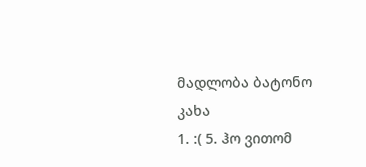მადლობა ბატონო კახა
1. :( 5. ჰო ვითომ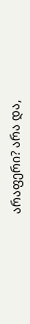არაფერი? არა და,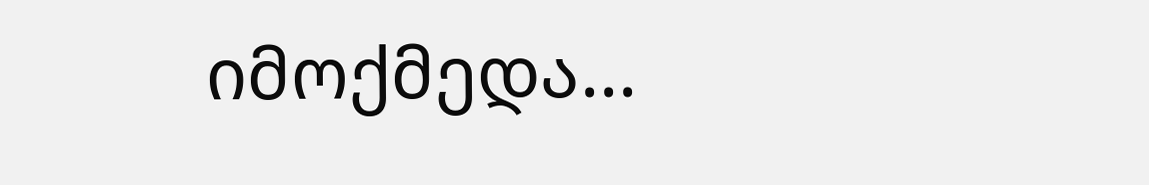იმოქმედა...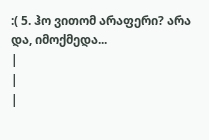:( 5. ჰო ვითომ არაფერი? არა და, იმოქმედა...
|
|
|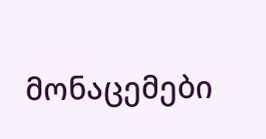მონაცემები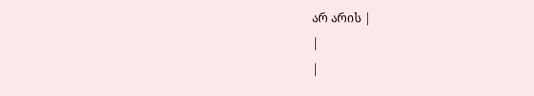არ არის |
|
|